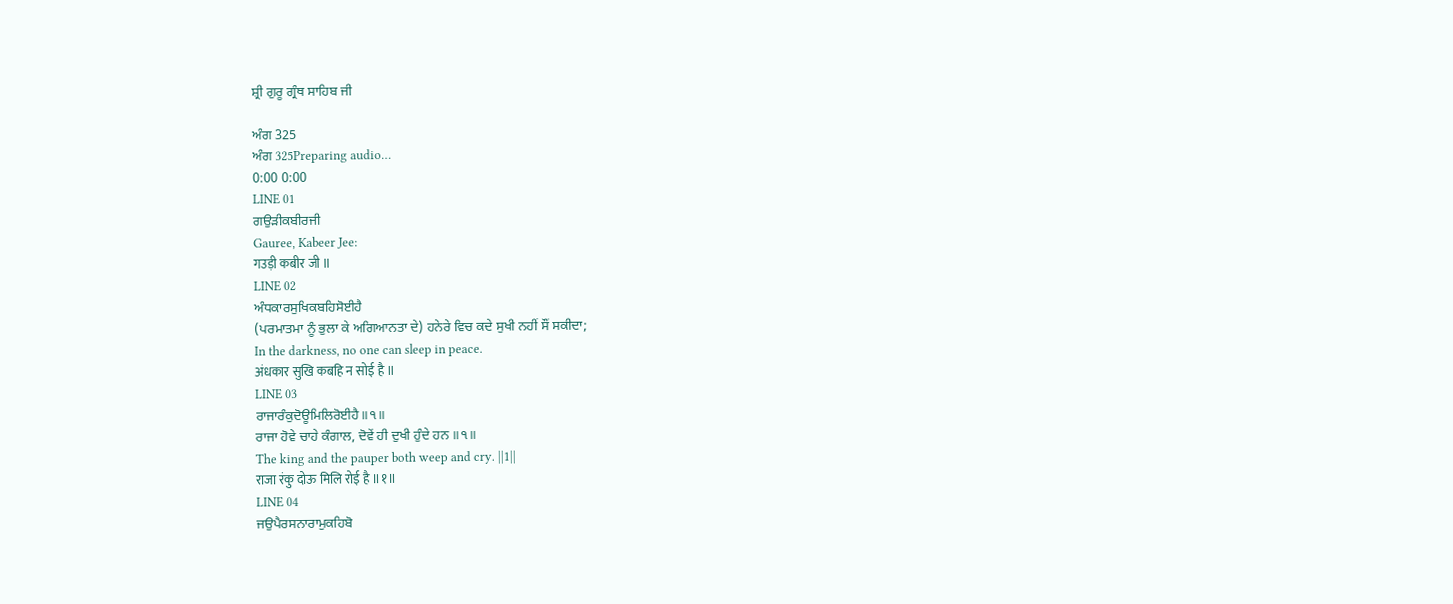ਸ਼੍ਰੀ ਗੁਰੂ ਗ੍ਰੰਥ ਸਾਹਿਬ ਜੀ

ਅੰਗ 325
ਅੰਗ 325Preparing audio…
0:00 0:00
LINE 01
ਗਉੜੀਕਬੀਰਜੀ
Gauree, Kabeer Jee:
गउड़ी कबीर जी ॥
LINE 02
ਅੰਧਕਾਰਸੁਖਿਕਬਹਿਸੋਈਹੈ
(ਪਰਮਾਤਮਾ ਨੂੰ ਭੁਲਾ ਕੇ ਅਗਿਆਨਤਾ ਦੇ) ਹਨੇਰੇ ਵਿਚ ਕਦੇ ਸੁਖੀ ਨਹੀਂ ਸੌਂ ਸਕੀਦਾ;
In the darkness, no one can sleep in peace.
अंधकार सुखि कबहि न सोई है ॥
LINE 03
ਰਾਜਾਰੰਕੁਦੋਊਮਿਲਿਰੋਈਹੈ॥੧॥
ਰਾਜਾ ਹੋਵੇ ਚਾਹੇ ਕੰਗਾਲ, ਦੋਵੇਂ ਹੀ ਦੁਖੀ ਹੁੰਦੇ ਹਨ ॥੧॥
The king and the pauper both weep and cry. ||1||
राजा रंकु दोऊ मिलि रोई है ॥१॥
LINE 04
ਜਉਪੈਰਸਨਾਰਾਮੁਕਹਿਬੋ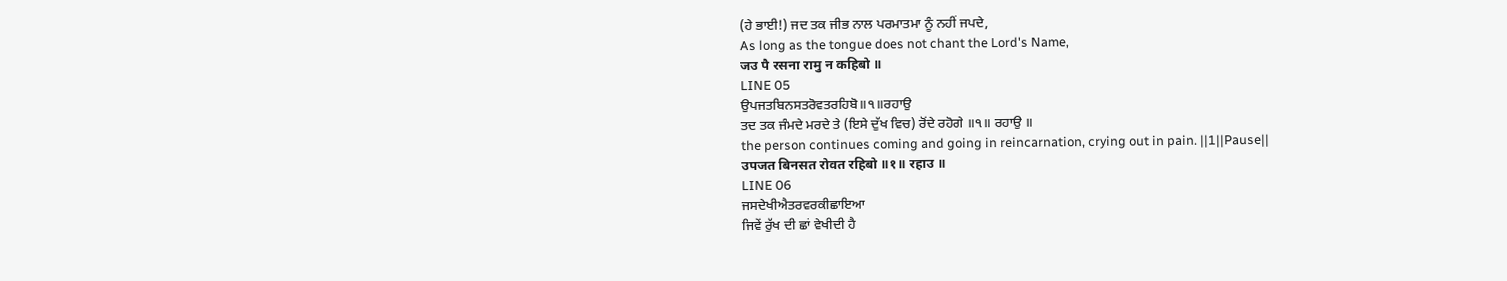(ਹੇ ਭਾਈ!) ਜਦ ਤਕ ਜੀਭ ਨਾਲ ਪਰਮਾਤਮਾ ਨੂੰ ਨਹੀਂ ਜਪਦੇ,
As long as the tongue does not chant the Lord's Name,
जउ पै रसना रामु न कहिबो ॥
LINE 05
ਉਪਜਤਬਿਨਸਤਰੋਵਤਰਹਿਬੋ॥੧॥ਰਹਾਉ
ਤਦ ਤਕ ਜੰਮਦੇ ਮਰਦੇ ਤੇ (ਇਸੇ ਦੁੱਖ ਵਿਚ) ਰੋਂਦੇ ਰਹੋਗੇ ॥੧॥ ਰਹਾਉ ॥
the person continues coming and going in reincarnation, crying out in pain. ||1||Pause||
उपजत बिनसत रोवत रहिबो ॥१॥ रहाउ ॥
LINE 06
ਜਸਦੇਖੀਐਤਰਵਰਕੀਛਾਇਆ
ਜਿਵੇਂ ਰੁੱਖ ਦੀ ਛਾਂ ਵੇਖੀਦੀ ਹੈ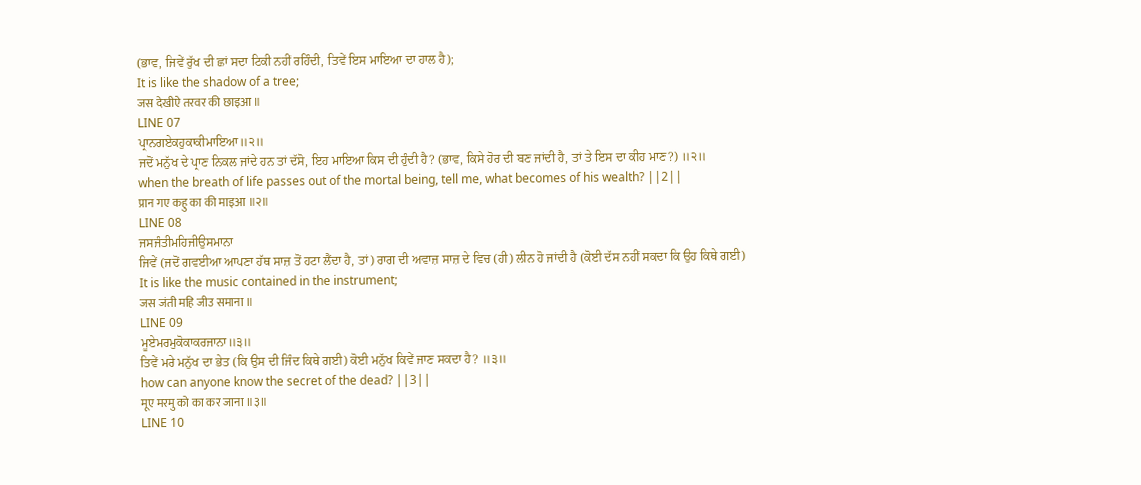(ਭਾਵ, ਜਿਵੇਂ ਰੁੱਖ ਦੀ ਛਾਂ ਸਦਾ ਟਿਕੀ ਨਹੀਂ ਰਹਿੰਦੀ, ਤਿਵੇਂ ਇਸ ਮਾਇਆ ਦਾ ਹਾਲ ਹੈ);
It is like the shadow of a tree;
जस देखीऐ तरवर की छाइआ ॥
LINE 07
ਪ੍ਰਾਨਗਏਕਹੁਕਾਕੀਮਾਇਆ॥੨॥
ਜਦੋਂ ਮਨੁੱਖ ਦੇ ਪ੍ਰਾਣ ਨਿਕਲ ਜਾਂਦੇ ਹਨ ਤਾਂ ਦੱਸੋ, ਇਹ ਮਾਇਆ ਕਿਸ ਦੀ ਹੁੰਦੀ ਹੈ? (ਭਾਵ, ਕਿਸੇ ਹੋਰ ਦੀ ਬਣ ਜਾਂਦੀ ਹੈ, ਤਾਂ ਤੇ ਇਸ ਦਾ ਕੀਹ ਮਾਣ?) ॥੨॥
when the breath of life passes out of the mortal being, tell me, what becomes of his wealth? ||2||
प्रान गए कहु का की माइआ ॥२॥
LINE 08
ਜਸਜੰਤੀਮਹਿਜੀਉਸਮਾਨਾ
ਜਿਵੇਂ (ਜਦੋਂ ਗਵਈਆ ਆਪਣਾ ਹੱਥ ਸਾਜ਼ ਤੋਂ ਹਟਾ ਲੈਂਦਾ ਹੈ, ਤਾਂ) ਰਾਗ ਦੀ ਅਵਾਜ਼ ਸਾਜ਼ ਦੇ ਵਿਚ (ਹੀ) ਲੀਨ ਹੋ ਜਾਂਦੀ ਹੈ (ਕੋਈ ਦੱਸ ਨਹੀਂ ਸਕਦਾ ਕਿ ਉਹ ਕਿਥੇ ਗਈ)
It is like the music contained in the instrument;
जस जंती महि जीउ समाना ॥
LINE 09
ਮੂਏਮਰਮੁਕੋਕਾਕਰਜਾਨਾ॥੩॥
ਤਿਵੇਂ ਮਰੇ ਮਨੁੱਖ ਦਾ ਭੇਤ (ਕਿ ਉਸ ਦੀ ਜਿੰਦ ਕਿਥੇ ਗਈ) ਕੋਈ ਮਨੁੱਖ ਕਿਵੇਂ ਜਾਣ ਸਕਦਾ ਹੈ? ॥੩॥
how can anyone know the secret of the dead? ||3||
मूए मरमु को का कर जाना ॥३॥
LINE 10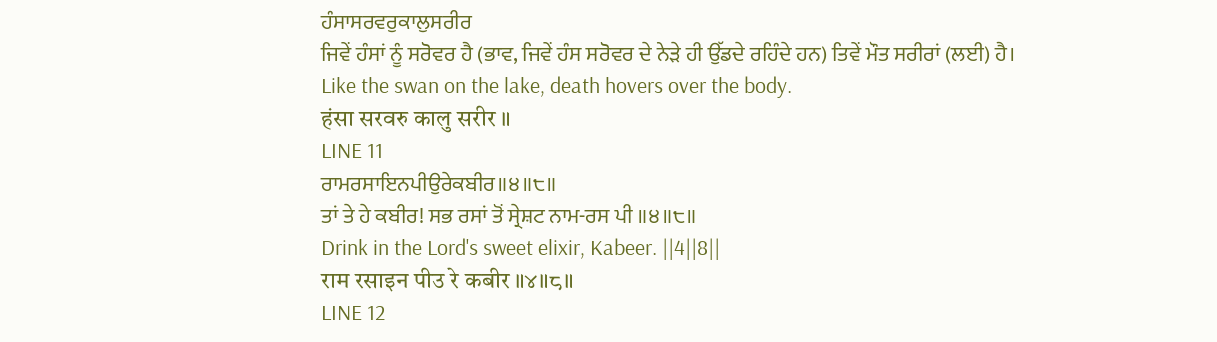ਹੰਸਾਸਰਵਰੁਕਾਲੁਸਰੀਰ
ਜਿਵੇਂ ਹੰਸਾਂ ਨੂੰ ਸਰੋਵਰ ਹੈ (ਭਾਵ, ਜਿਵੇਂ ਹੰਸ ਸਰੋਵਰ ਦੇ ਨੇੜੇ ਹੀ ਉੱਡਦੇ ਰਹਿੰਦੇ ਹਨ) ਤਿਵੇਂ ਮੌਤ ਸਰੀਰਾਂ (ਲਈ) ਹੈ।
Like the swan on the lake, death hovers over the body.
हंसा सरवरु कालु सरीर ॥
LINE 11
ਰਾਮਰਸਾਇਨਪੀਉਰੇਕਬੀਰ॥੪॥੮॥
ਤਾਂ ਤੇ ਹੇ ਕਬੀਰ! ਸਭ ਰਸਾਂ ਤੋਂ ਸ੍ਰੇਸ਼ਟ ਨਾਮ-ਰਸ ਪੀ ॥੪॥੮॥
Drink in the Lord's sweet elixir, Kabeer. ||4||8||
राम रसाइन पीउ रे कबीर ॥४॥८॥
LINE 12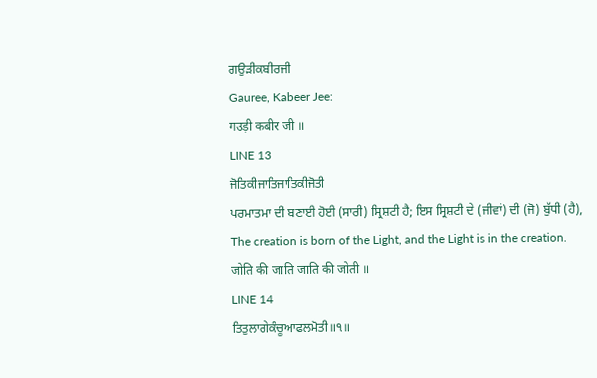ਗਉੜੀਕਬੀਰਜੀ
Gauree, Kabeer Jee:
गउड़ी कबीर जी ॥
LINE 13
ਜੋਤਿਕੀਜਾਤਿਜਾਤਿਕੀਜੋਤੀ
ਪਰਮਾਤਮਾ ਦੀ ਬਣਾਈ ਹੋਈ (ਸਾਰੀ) ਸ੍ਰਿਸ਼ਟੀ ਹੈ; ਇਸ ਸ੍ਰਿਸ਼ਟੀ ਦੇ (ਜੀਵਾਂ) ਦੀ (ਜੋ) ਬੁੱਧੀ (ਹੈ),
The creation is born of the Light, and the Light is in the creation.
जोति की जाति जाति की जोती ॥
LINE 14
ਤਿਤੁਲਾਗੇਕੰਚੂਆਫਲਮੋਤੀ॥੧॥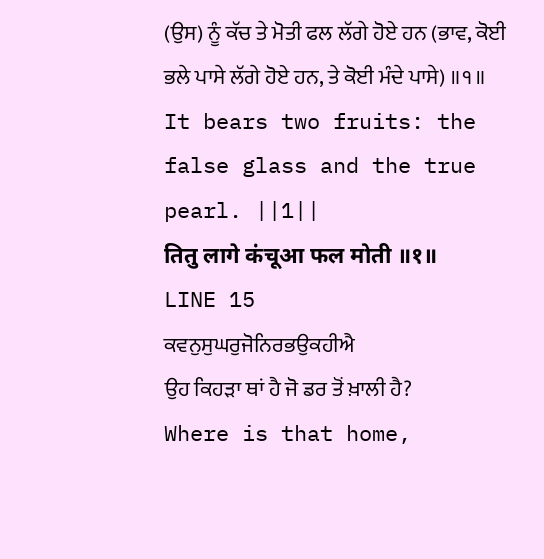(ਉਸ) ਨੂੰ ਕੱਚ ਤੇ ਮੋਤੀ ਫਲ ਲੱਗੇ ਹੋਏ ਹਨ (ਭਾਵ, ਕੋਈ ਭਲੇ ਪਾਸੇ ਲੱਗੇ ਹੋਏ ਹਨ, ਤੇ ਕੋਈ ਮੰਦੇ ਪਾਸੇ) ॥੧॥
It bears two fruits: the false glass and the true pearl. ||1||
तितु लागे कंचूआ फल मोती ॥१॥
LINE 15
ਕਵਨੁਸੁਘਰੁਜੋਨਿਰਭਉਕਹੀਐ
ਉਹ ਕਿਹੜਾ ਥਾਂ ਹੈ ਜੋ ਡਰ ਤੋਂ ਖ਼ਾਲੀ ਹੈ?
Where is that home,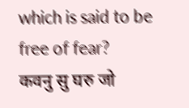which is said to be free of fear?
कवनु सु घरु जो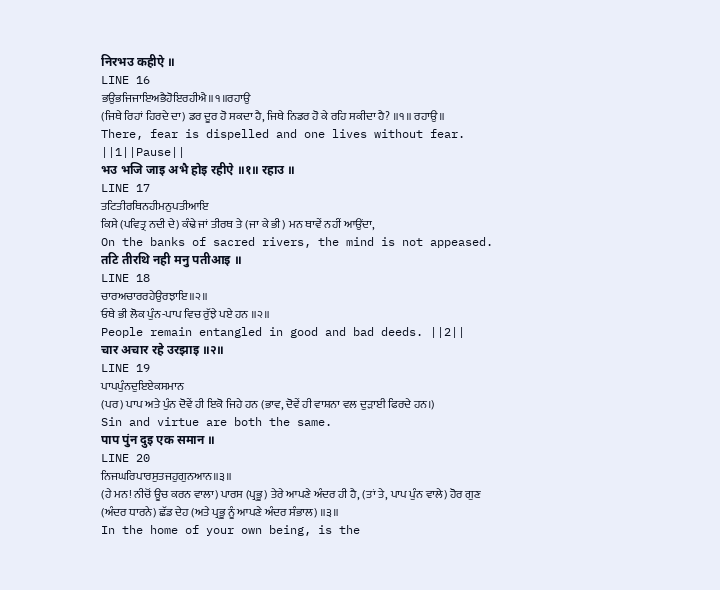निरभउ कहीऐ ॥
LINE 16
ਭਉਭਜਿਜਾਇਅਭੈਹੋਇਰਹੀਐ॥੧॥ਰਹਾਉ
(ਜਿਥੇ ਰਿਹਾਂ ਹਿਰਦੇ ਦਾ) ਡਰ ਦੂਰ ਹੋ ਸਕਦਾ ਹੈ, ਜਿਥੇ ਨਿਡਰ ਹੋ ਕੇ ਰਹਿ ਸਕੀਦਾ ਹੈ? ॥੧॥ ਰਹਾਉ ॥
There, fear is dispelled and one lives without fear. ||1||Pause||
भउ भजि जाइ अभै होइ रहीऐ ॥१॥ रहाउ ॥
LINE 17
ਤਟਿਤੀਰਥਿਨਹੀਮਨੁਪਤੀਆਇ
ਕਿਸੇ (ਪਵਿਤ੍ਰ ਨਦੀ ਦੇ) ਕੰਢੇ ਜਾਂ ਤੀਰਥ ਤੇ (ਜਾ ਕੇ ਭੀ) ਮਨ ਥਾਵੇਂ ਨਹੀਂ ਆਉਂਦਾ,
On the banks of sacred rivers, the mind is not appeased.
तटि तीरथि नही मनु पतीआइ ॥
LINE 18
ਚਾਰਅਚਾਰਰਹੇਉਰਝਾਇ॥੨॥
ਓਥੇ ਭੀ ਲੋਕ ਪੁੰਨ-ਪਾਪ ਵਿਚ ਰੁੱਝੇ ਪਏ ਹਨ ॥੨॥
People remain entangled in good and bad deeds. ||2||
चार अचार रहे उरझाइ ॥२॥
LINE 19
ਪਾਪਪੁੰਨਦੁਇਏਕਸਮਾਨ
(ਪਰ) ਪਾਪ ਅਤੇ ਪੁੰਨ ਦੋਵੇਂ ਹੀ ਇਕੋ ਜਿਹੇ ਹਨ (ਭਾਵ, ਦੋਵੇਂ ਹੀ ਵਾਸ਼ਨਾ ਵਲ ਦੁੜਾਈ ਫਿਰਦੇ ਹਨ।)
Sin and virtue are both the same.
पाप पुंन दुइ एक समान ॥
LINE 20
ਨਿਜਘਰਿਪਾਰਸੁਤਜਹੁਗੁਨਆਨ॥੩॥
(ਹੇ ਮਨ! ਨੀਚੋਂ ਊਚ ਕਰਨ ਵਾਲਾ) ਪਾਰਸ (ਪ੍ਰਭੂ) ਤੇਰੇ ਆਪਣੇ ਅੰਦਰ ਹੀ ਹੈ, (ਤਾਂ ਤੇ, ਪਾਪ ਪੁੰਨ ਵਾਲੇ) ਹੋਰ ਗੁਣ (ਅੰਦਰ ਧਾਰਨੇ) ਛੱਡ ਦੇਹ (ਅਤੇ ਪ੍ਰਭੂ ਨੂੰ ਆਪਣੇ ਅੰਦਰ ਸੰਭਾਲ) ॥੩॥
In the home of your own being, is the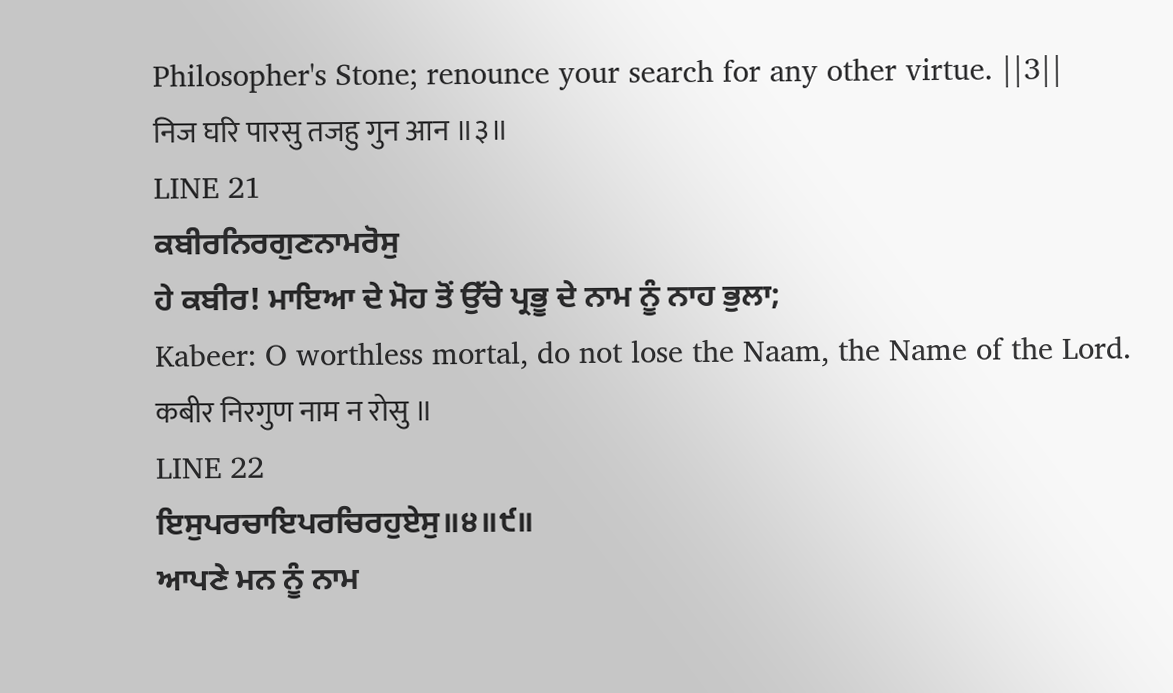Philosopher's Stone; renounce your search for any other virtue. ||3||
निज घरि पारसु तजहु गुन आन ॥३॥
LINE 21
ਕਬੀਰਨਿਰਗੁਣਨਾਮਰੋਸੁ
ਹੇ ਕਬੀਰ! ਮਾਇਆ ਦੇ ਮੋਹ ਤੋਂ ਉੱਚੇ ਪ੍ਰਭੂ ਦੇ ਨਾਮ ਨੂੰ ਨਾਹ ਭੁਲਾ;
Kabeer: O worthless mortal, do not lose the Naam, the Name of the Lord.
कबीर निरगुण नाम न रोसु ॥
LINE 22
ਇਸੁਪਰਚਾਇਪਰਚਿਰਹੁਏਸੁ॥੪॥੯॥
ਆਪਣੇ ਮਨ ਨੂੰ ਨਾਮ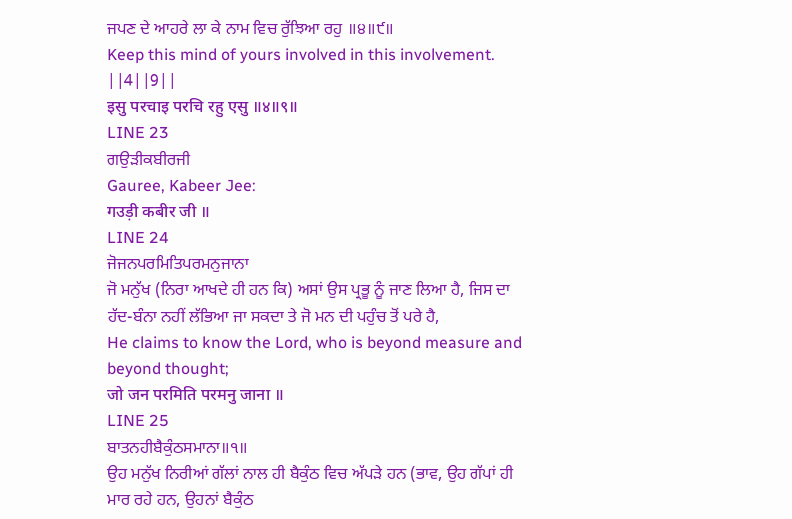ਜਪਣ ਦੇ ਆਹਰੇ ਲਾ ਕੇ ਨਾਮ ਵਿਚ ਰੁੱਝਿਆ ਰਹੁ ॥੪॥੯॥
Keep this mind of yours involved in this involvement. ||4||9||
इसु परचाइ परचि रहु एसु ॥४॥९॥
LINE 23
ਗਉੜੀਕਬੀਰਜੀ
Gauree, Kabeer Jee:
गउड़ी कबीर जी ॥
LINE 24
ਜੋਜਨਪਰਮਿਤਿਪਰਮਨੁਜਾਨਾ
ਜੋ ਮਨੁੱਖ (ਨਿਰਾ ਆਖਦੇ ਹੀ ਹਨ ਕਿ) ਅਸਾਂ ਉਸ ਪ੍ਰਭੂ ਨੂੰ ਜਾਣ ਲਿਆ ਹੈ, ਜਿਸ ਦਾ ਹੱਦ-ਬੰਨਾ ਨਹੀਂ ਲੱਭਿਆ ਜਾ ਸਕਦਾ ਤੇ ਜੋ ਮਨ ਦੀ ਪਹੁੰਚ ਤੋਂ ਪਰੇ ਹੈ,
He claims to know the Lord, who is beyond measure and beyond thought;
जो जन परमिति परमनु जाना ॥
LINE 25
ਬਾਤਨਹੀਬੈਕੁੰਠਸਮਾਨਾ॥੧॥
ਉਹ ਮਨੁੱਖ ਨਿਰੀਆਂ ਗੱਲਾਂ ਨਾਲ ਹੀ ਬੈਕੁੰਠ ਵਿਚ ਅੱਪੜੇ ਹਨ (ਭਾਵ, ਉਹ ਗੱਪਾਂ ਹੀ ਮਾਰ ਰਹੇ ਹਨ, ਉਹਨਾਂ ਬੈਕੁੰਠ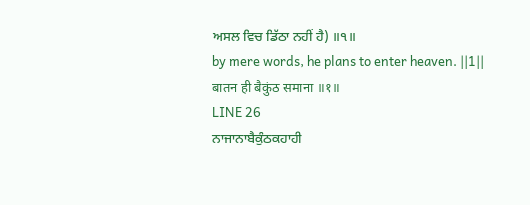ਅਸਲ ਵਿਚ ਡਿੱਠਾ ਨਹੀਂ ਹੈ) ॥੧॥
by mere words, he plans to enter heaven. ||1||
बातन ही बैकुंठ समाना ॥१॥
LINE 26
ਨਾਜਾਨਾਬੈਕੁੰਠਕਹਾਹੀ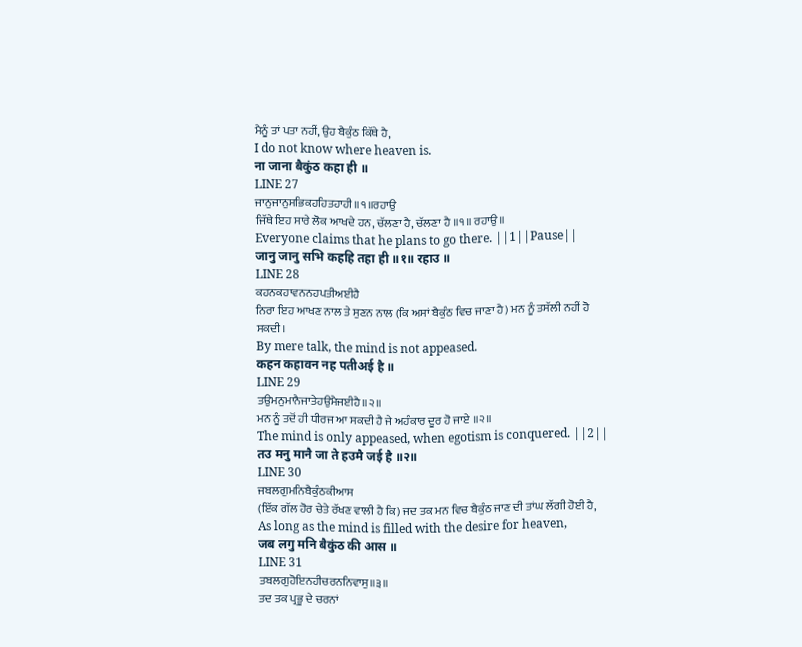ਮੈਨੂੰ ਤਾਂ ਪਤਾ ਨਹੀਂ, ਉਹ ਬੈਕੁੰਠ ਕਿੱਥੇ ਹੈ,
I do not know where heaven is.
ना जाना बैकुंठ कहा ही ॥
LINE 27
ਜਾਨੁਜਾਨੁਸਭਿਕਹਹਿਤਹਾਹੀ॥੧॥ਰਹਾਉ
ਜਿੱਥੇ ਇਹ ਸਾਰੇ ਲੋਕ ਆਖਦੇ ਹਨ, ਚੱਲਣਾ ਹੈ, ਚੱਲਣਾ ਹੈ ॥੧॥ ਰਹਾਉ ॥
Everyone claims that he plans to go there. ||1||Pause||
जानु जानु सभि कहहि तहा ही ॥१॥ रहाउ ॥
LINE 28
ਕਹਨਕਹਾਵਨਨਹਪਤੀਅਈਹੈ
ਨਿਰਾ ਇਹ ਆਖਣ ਨਾਲ ਤੇ ਸੁਣਨ ਨਾਲ (ਕਿ ਅਸਾਂ ਬੈਕੁੰਠ ਵਿਚ ਜਾਣਾ ਹੈ) ਮਨ ਨੂੰ ਤਸੱਲੀ ਨਹੀਂ ਹੋ ਸਕਦੀ।
By mere talk, the mind is not appeased.
कहन कहावन नह पतीअई है ॥
LINE 29
ਤਉਮਨੁਮਾਨੈਜਾਤੇਹਉਮੈਜਈਹੈ॥੨॥
ਮਨ ਨੂੰ ਤਦੋਂ ਹੀ ਧੀਰਜ ਆ ਸਕਦੀ ਹੈ ਜੇ ਅਹੰਕਾਰ ਦੂਰ ਹੋ ਜਾਏ ॥੨॥
The mind is only appeased, when egotism is conquered. ||2||
तउ मनु मानै जा ते हउमै जई है ॥२॥
LINE 30
ਜਬਲਗੁਮਨਿਬੈਕੁੰਠਕੀਆਸ
(ਇੱਕ ਗੱਲ ਹੋਰ ਚੇਤੇ ਰੱਖਣ ਵਾਲੀ ਹੈ ਕਿ) ਜਦ ਤਕ ਮਨ ਵਿਚ ਬੈਕੁੰਠ ਜਾਣ ਦੀ ਤਾਂਘ ਲੱਗੀ ਹੋਈ ਹੈ,
As long as the mind is filled with the desire for heaven,
जब लगु मनि बैकुंठ की आस ॥
LINE 31
ਤਬਲਗੁਹੋਇਨਹੀਚਰਨਨਿਵਾਸੁ॥੩॥
ਤਦ ਤਕ ਪ੍ਰਭੂ ਦੇ ਚਰਨਾਂ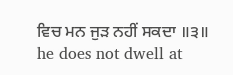ਵਿਚ ਮਨ ਜੁੜ ਨਹੀਂ ਸਕਦਾ ॥੩॥
he does not dwell at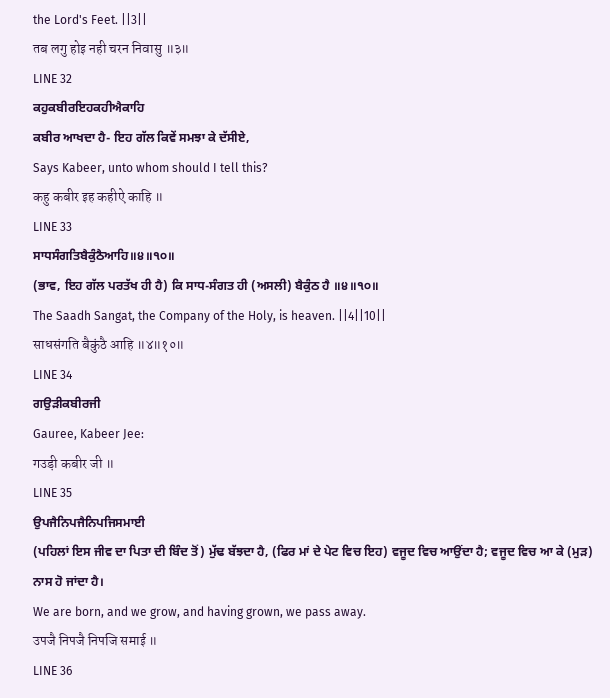the Lord's Feet. ||3||
तब लगु होइ नही चरन निवासु ॥३॥
LINE 32
ਕਹੁਕਬੀਰਇਹਕਹੀਐਕਾਹਿ
ਕਬੀਰ ਆਖਦਾ ਹੈ- ਇਹ ਗੱਲ ਕਿਵੇਂ ਸਮਝਾ ਕੇ ਦੱਸੀਏ,
Says Kabeer, unto whom should I tell this?
कहु कबीर इह कहीऐ काहि ॥
LINE 33
ਸਾਧਸੰਗਤਿਬੈਕੁੰਠੈਆਹਿ॥੪॥੧੦॥
(ਭਾਵ, ਇਹ ਗੱਲ ਪਰਤੱਖ ਹੀ ਹੈ) ਕਿ ਸਾਧ-ਸੰਗਤ ਹੀ (ਅਸਲੀ) ਬੈਕੁੰਠ ਹੈ ॥੪॥੧੦॥
The Saadh Sangat, the Company of the Holy, is heaven. ||4||10||
साधसंगति बैकुंठै आहि ॥४॥१०॥
LINE 34
ਗਉੜੀਕਬੀਰਜੀ
Gauree, Kabeer Jee:
गउड़ी कबीर जी ॥
LINE 35
ਉਪਜੈਨਿਪਜੈਨਿਪਜਿਸਮਾਈ
(ਪਹਿਲਾਂ ਇਸ ਜੀਵ ਦਾ ਪਿਤਾ ਦੀ ਬਿੰਦ ਤੋਂ) ਮੁੱਢ ਬੱਝਦਾ ਹੈ, (ਫਿਰ ਮਾਂ ਦੇ ਪੇਟ ਵਿਚ ਇਹ) ਵਜੂਦ ਵਿਚ ਆਉਂਦਾ ਹੈ; ਵਜੂਦ ਵਿਚ ਆ ਕੇ (ਮੁੜ) ਨਾਸ ਹੋ ਜਾਂਦਾ ਹੈ।
We are born, and we grow, and having grown, we pass away.
उपजै निपजै निपजि समाई ॥
LINE 36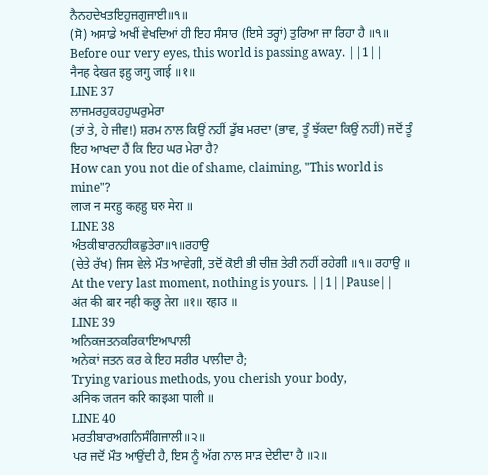ਨੈਨਹਦੇਖਤਇਹੁਜਗੁਜਾਈ॥੧॥
(ਸੋ) ਅਸਾਡੇ ਅਖੀਂ ਵੇਖਦਿਆਂ ਹੀ ਇਹ ਸੰਸਾਰ (ਇਸੇ ਤਰ੍ਹਾਂ) ਤੁਰਿਆ ਜਾ ਰਿਹਾ ਹੈ ॥੧॥
Before our very eyes, this world is passing away. ||1||
नैनह देखत इहु जगु जाई ॥१॥
LINE 37
ਲਾਜਮਰਹੁਕਹਹੁਘਰੁਮੇਰਾ
(ਤਾਂ ਤੇ, ਹੇ ਜੀਵ!) ਸ਼ਰਮ ਨਾਲ ਕਿਉਂ ਨਹੀਂ ਡੁੱਬ ਮਰਦਾ (ਭਾਵ, ਤੂੰ ਝੱਕਦਾ ਕਿਉਂ ਨਹੀਂ) ਜਦੋਂ ਤੂੰ ਇਹ ਆਖਦਾ ਹੈਂ ਕਿ ਇਹ ਘਰ ਮੇਰਾ ਹੈ?
How can you not die of shame, claiming, "This world is mine"?
लाज न मरहु कहहु घरु मेरा ॥
LINE 38
ਅੰਤਕੀਬਾਰਨਹੀਕਛੁਤੇਰਾ॥੧॥ਰਹਾਉ
(ਚੇਤੇ ਰੱਖ) ਜਿਸ ਵੇਲੇ ਮੌਤ ਆਵੇਗੀ, ਤਦੋਂ ਕੋਈ ਭੀ ਚੀਜ਼ ਤੇਰੀ ਨਹੀਂ ਰਹੇਗੀ ॥੧॥ ਰਹਾਉ ॥
At the very last moment, nothing is yours. ||1||Pause||
अंत की बार नही कछु तेरा ॥१॥ रहाउ ॥
LINE 39
ਅਨਿਕਜਤਨਕਰਿਕਾਇਆਪਾਲੀ
ਅਨੇਕਾਂ ਜਤਨ ਕਰ ਕੇ ਇਹ ਸਰੀਰ ਪਾਲੀਦਾ ਹੈ;
Trying various methods, you cherish your body,
अनिक जतन करि काइआ पाली ॥
LINE 40
ਮਰਤੀਬਾਰਅਗਨਿਸੰਗਿਜਾਲੀ॥੨॥
ਪਰ ਜਦੋਂ ਮੌਤ ਆਉਂਦੀ ਹੈ, ਇਸ ਨੂੰ ਅੱਗ ਨਾਲ ਸਾੜ ਦੇਈਦਾ ਹੈ ॥੨॥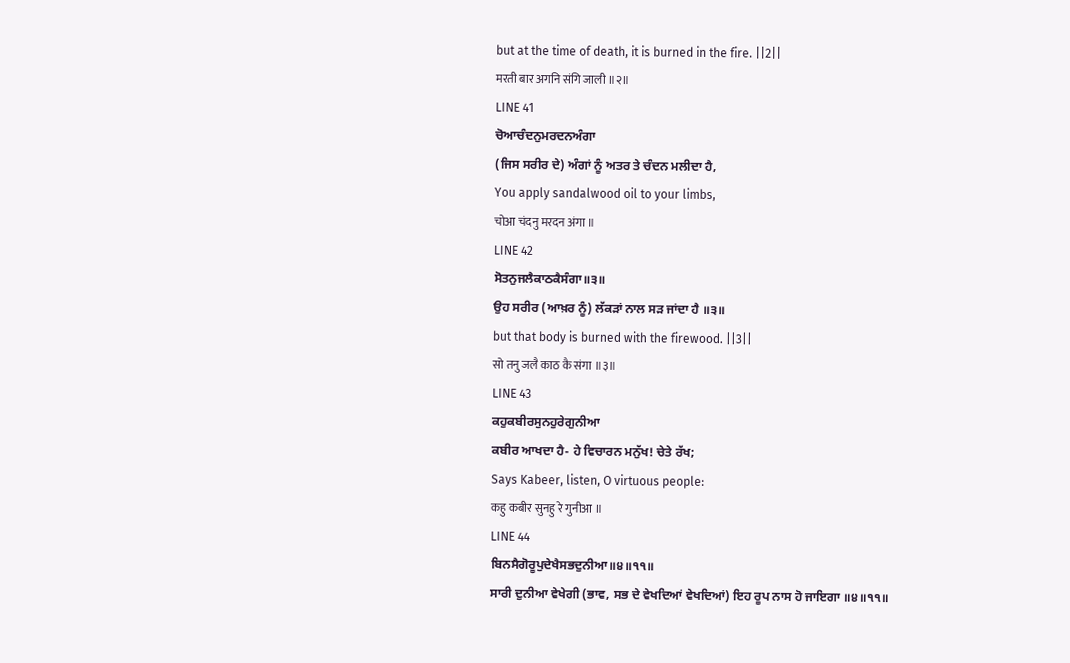but at the time of death, it is burned in the fire. ||2||
मरती बार अगनि संगि जाली ॥२॥
LINE 41
ਚੋਆਚੰਦਨੁਮਰਦਨਅੰਗਾ
(ਜਿਸ ਸਰੀਰ ਦੇ) ਅੰਗਾਂ ਨੂੰ ਅਤਰ ਤੇ ਚੰਦਨ ਮਲੀਦਾ ਹੈ,
You apply sandalwood oil to your limbs,
चोआ चंदनु मरदन अंगा ॥
LINE 42
ਸੋਤਨੁਜਲੈਕਾਠਕੈਸੰਗਾ॥੩॥
ਉਹ ਸਰੀਰ (ਆਖ਼ਰ ਨੂੰ) ਲੱਕੜਾਂ ਨਾਲ ਸੜ ਜਾਂਦਾ ਹੈ ॥੩॥
but that body is burned with the firewood. ||3||
सो तनु जलै काठ कै संगा ॥३॥
LINE 43
ਕਹੁਕਬੀਰਸੁਨਹੁਰੇਗੁਨੀਆ
ਕਬੀਰ ਆਖਦਾ ਹੈ- ਹੇ ਵਿਚਾਰਨ ਮਨੁੱਖ! ਚੇਤੇ ਰੱਖ;
Says Kabeer, listen, O virtuous people:
कहु कबीर सुनहु रे गुनीआ ॥
LINE 44
ਬਿਨਸੈਗੋਰੂਪੁਦੇਖੈਸਭਦੁਨੀਆ॥੪॥੧੧॥
ਸਾਰੀ ਦੁਨੀਆ ਵੇਖੇਗੀ (ਭਾਵ, ਸਭ ਦੇ ਵੇਖਦਿਆਂ ਵੇਖਦਿਆਂ) ਇਹ ਰੂਪ ਨਾਸ ਹੋ ਜਾਇਗਾ ॥੪॥੧੧॥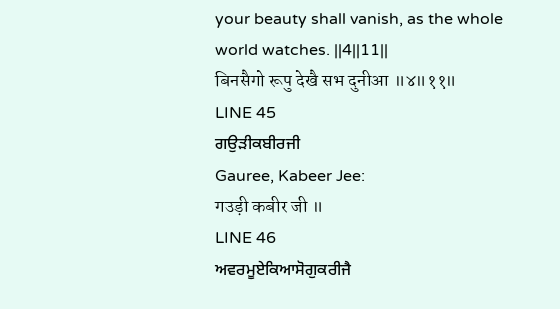your beauty shall vanish, as the whole world watches. ||4||11||
बिनसैगो रूपु देखै सभ दुनीआ ॥४॥११॥
LINE 45
ਗਉੜੀਕਬੀਰਜੀ
Gauree, Kabeer Jee:
गउड़ी कबीर जी ॥
LINE 46
ਅਵਰਮੂਏਕਿਆਸੋਗੁਕਰੀਜੈ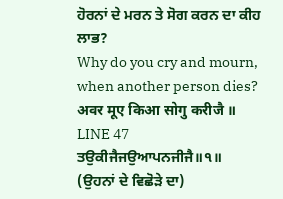ਹੋਰਨਾਂ ਦੇ ਮਰਨ ਤੇ ਸੋਗ ਕਰਨ ਦਾ ਕੀਹ ਲਾਭ?
Why do you cry and mourn, when another person dies?
अवर मूए किआ सोगु करीजै ॥
LINE 47
ਤਉਕੀਜੈਜਉਆਪਨਜੀਜੈ॥੧॥
(ਉਹਨਾਂ ਦੇ ਵਿਛੋੜੇ ਦਾ)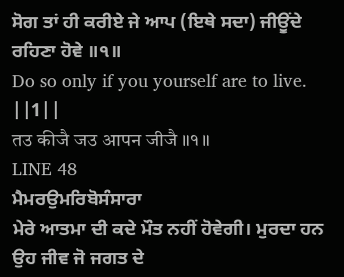ਸੋਗ ਤਾਂ ਹੀ ਕਰੀਏ ਜੇ ਆਪ (ਇਥੇ ਸਦਾ) ਜੀਊਂਦੇ ਰਹਿਣਾ ਹੋਵੇ ॥੧॥
Do so only if you yourself are to live. ||1||
तउ कीजै जउ आपन जीजै ॥१॥
LINE 48
ਮੈਮਰਉਮਰਿਬੋਸੰਸਾਰਾ
ਮੇਰੇ ਆਤਮਾ ਦੀ ਕਦੇ ਮੌਤ ਨਹੀਂ ਹੋਵੇਗੀ। ਮੁਰਦਾ ਹਨ ਉਹ ਜੀਵ ਜੋ ਜਗਤ ਦੇ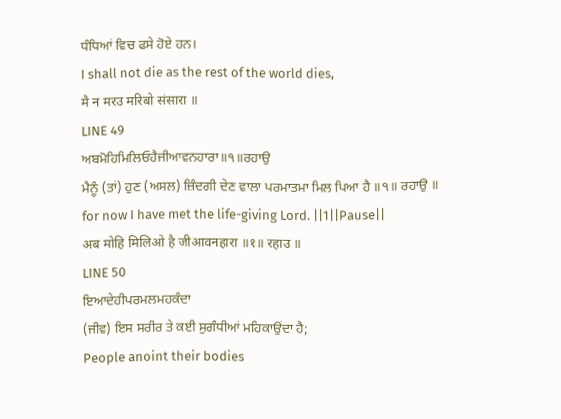ਧੰਧਿਆਂ ਵਿਚ ਫਸੇ ਹੋਏ ਹਨ।
I shall not die as the rest of the world dies,
मै न मरउ मरिबो संसारा ॥
LINE 49
ਅਬਮੋਹਿਮਿਲਿਓਹੈਜੀਆਵਨਹਾਰਾ॥੧॥ਰਹਾਉ
ਮੈਨੂੰ (ਤਾਂ) ਹੁਣ (ਅਸਲ) ਜ਼ਿੰਦਗੀ ਦੇਣ ਵਾਲਾ ਪਰਮਾਤਮਾ ਮਿਲ ਪਿਆ ਹੈ ॥੧॥ ਰਹਾਉ ॥
for now I have met the life-giving Lord. ||1||Pause||
अब मोहि मिलिओ है जीआवनहारा ॥१॥ रहाउ ॥
LINE 50
ਇਆਦੇਹੀਪਰਮਲਮਹਕੰਦਾ
(ਜੀਵ) ਇਸ ਸਰੀਰ ਤੇ ਕਈ ਸੁਗੰਧੀਆਂ ਮਹਿਕਾਉਂਦਾ ਹੈ;
People anoint their bodies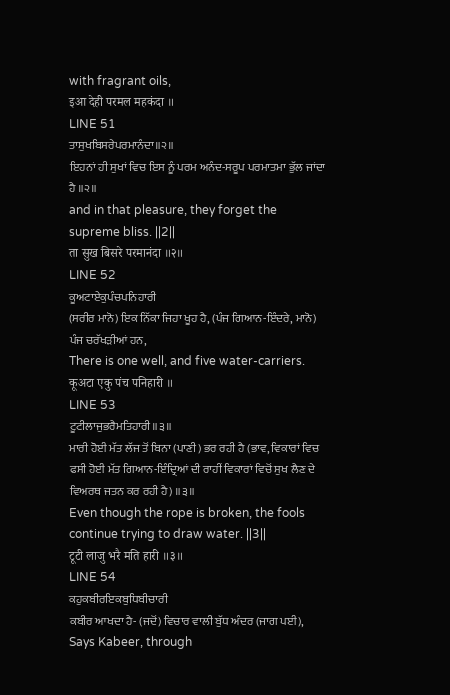with fragrant oils,
इआ देही परमल महकंदा ॥
LINE 51
ਤਾਸੁਖਬਿਸਰੇਪਰਮਾਨੰਦਾ॥੨॥
ਇਹਨਾਂ ਹੀ ਸੁਖਾਂ ਵਿਚ ਇਸ ਨੂੰ ਪਰਮ ਅਨੰਦ-ਸਰੂਪ ਪਰਮਾਤਮਾ ਭੁੱਲ ਜਾਂਦਾ ਹੈ ॥੨॥
and in that pleasure, they forget the supreme bliss. ||2||
ता सुख बिसरे परमानंदा ॥२॥
LINE 52
ਕੂਅਟਾਏਕੁਪੰਚਪਨਿਹਾਰੀ
(ਸਰੀਰ ਮਾਨੋ) ਇਕ ਨਿੱਕਾ ਜਿਹਾ ਖੂਹ ਹੈ, (ਪੰਜ ਗਿਆਨ-ਇੰਦਰੇ, ਮਾਨੋ) ਪੰਜ ਚਰੱਖੜੀਆਂ ਹਨ,
There is one well, and five water-carriers.
कूअटा एकु पंच पनिहारी ॥
LINE 53
ਟੂਟੀਲਾਜੁਭਰੈਮਤਿਹਾਰੀ॥੩॥
ਮਾਰੀ ਹੋਈ ਮੱਤ ਲੱਜ ਤੋਂ ਬਿਨਾ (ਪਾਣੀ) ਭਰ ਰਹੀ ਹੈ (ਭਾਵ, ਵਿਕਾਰਾਂ ਵਿਚ ਫਸੀ ਹੋਈ ਮੱਤ ਗਿਆਨ-ਇੰਦ੍ਰਿਆਂ ਦੀ ਰਾਹੀਂ ਵਿਕਾਰਾਂ ਵਿਚੋਂ ਸੁਖ ਲੈਣ ਦੇ ਵਿਅਰਥ ਜਤਨ ਕਰ ਰਹੀ ਹੈ) ॥੩॥
Even though the rope is broken, the fools continue trying to draw water. ||3||
टूटी लाजु भरै मति हारी ॥३॥
LINE 54
ਕਹੁਕਬੀਰਇਕਬੁਧਿਬੀਚਾਰੀ
ਕਬੀਰ ਆਖਦਾ ਹੈ- (ਜਦੋਂ) ਵਿਚਾਰ ਵਾਲੀ ਬੁੱਧ ਅੰਦਰ (ਜਾਗ ਪਈ),
Says Kabeer, through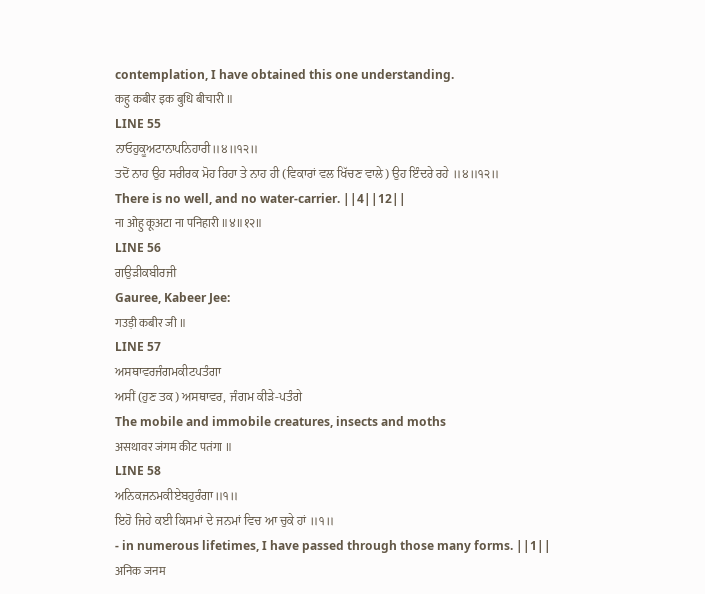contemplation, I have obtained this one understanding.
कहु कबीर इक बुधि बीचारी ॥
LINE 55
ਨਾਓਹੁਕੂਅਟਾਨਾਪਨਿਹਾਰੀ॥੪॥੧੨॥
ਤਦੋਂ ਨਾਹ ਉਹ ਸਰੀਰਕ ਮੋਹ ਰਿਹਾ ਤੇ ਨਾਹ ਹੀ (ਵਿਕਾਰਾਂ ਵਲ ਖਿੱਚਣ ਵਾਲੇ) ਉਹ ਇੰਦਰੇ ਰਹੇ ॥੪॥੧੨॥
There is no well, and no water-carrier. ||4||12||
ना ओहु कूअटा ना पनिहारी ॥४॥१२॥
LINE 56
ਗਉੜੀਕਬੀਰਜੀ
Gauree, Kabeer Jee:
गउड़ी कबीर जी ॥
LINE 57
ਅਸਥਾਵਰਜੰਗਮਕੀਟਪਤੰਗਾ
ਅਸੀਂ (ਹੁਣ ਤਕ) ਅਸਥਾਵਰ, ਜੰਗਮ ਕੀੜੇ-ਪਤੰਗੇ
The mobile and immobile creatures, insects and moths
असथावर जंगम कीट पतंगा ॥
LINE 58
ਅਨਿਕਜਨਮਕੀਏਬਹੁਰੰਗਾ॥੧॥
ਇਹੋ ਜਿਹੇ ਕਈ ਕਿਸਮਾਂ ਦੇ ਜਨਮਾਂ ਵਿਚ ਆ ਚੁਕੇ ਹਾਂ ॥੧॥
- in numerous lifetimes, I have passed through those many forms. ||1||
अनिक जनम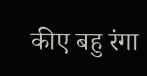कीए बहु रंगा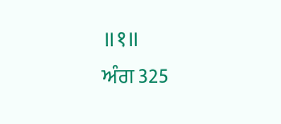॥१॥
ਅੰਗ 325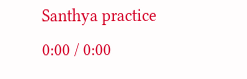Santhya practice
0:00 / 0:00